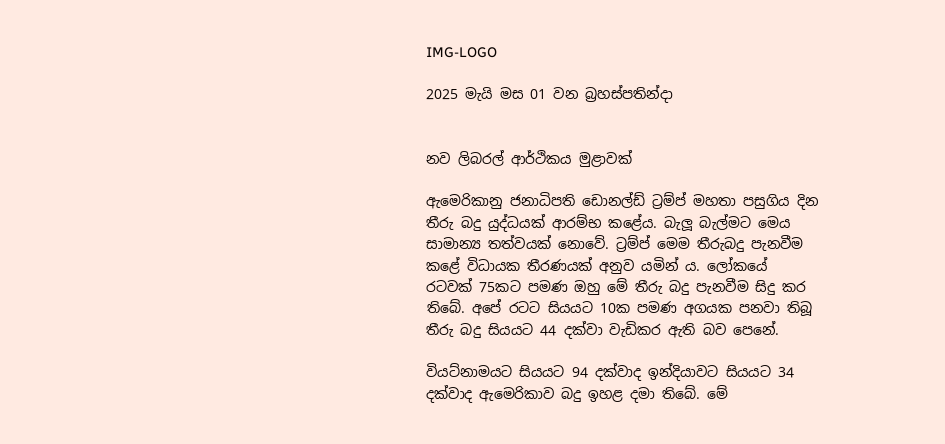IMG-LOGO

2025 මැයි මස 01 වන බ්‍රහස්පතින්දා


නව ලිබරල් ආර්ථිකය මුළාවක්

ඇමෙරිකානු ජනාධිපති ඩොනල්ඩ් ට්‍රම්ප් මහතා පසුගිය දින තීරු බදු යුද්ධයක් ආරම්භ කළේය. බැලූ බැල්මට මෙය සාමාන්‍ය තත්වයක් නොවේ. ට්‍රම්ප් මෙම තීරුබදු පැනවීම කළේ විධායක තීරණයක් අනුව යමින් ය. ලෝකයේ රටවක් 75කට පමණ ඔහු මේ තීරු බදු පැනවීම සිදු කර තිබේ. අපේ රටට සියයට 10ක පමණ අගයක පනවා තිබූ තීරු බදු සියයට 44 දක්වා වැඩිකර ඇති බව පෙනේ.

වියට්නාමයට සියයට 94 දක්වාද ඉන්දියාවට සියයට 34 දක්වාද ඇමෙරිකාව බදු ඉහළ දමා තිබේ. මේ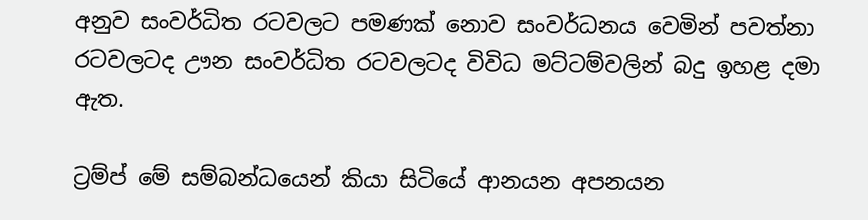අනුව සංවර්ධිත රටවලට පමණක් නොව සංවර්ධනය වෙමින් පවත්නා රටවලටද ඌන සංවර්ධිත රටවලටද විවිධ මට්ටම්වලින් බදු ඉහළ දමා ඇත.

ට්‍රම්ප් මේ සම්බන්ධයෙන් කියා සිටියේ ආනයන අපනයන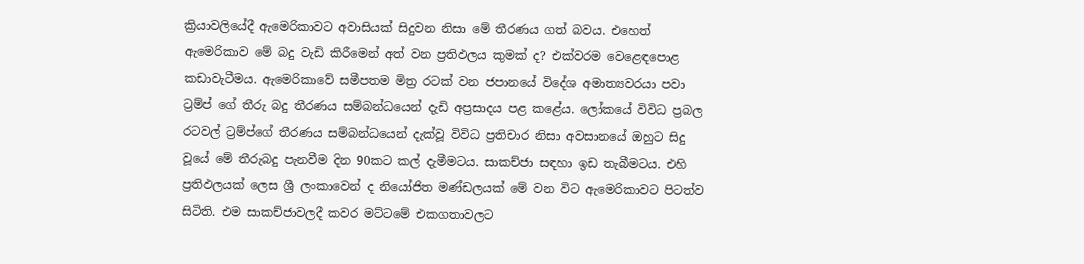ක්‍රියාවලියේදී ඇමෙරිකාවට අවාසියක් සිදුවන නිසා මේ තීරණය ගත් බවය. එහෙත් ඇමෙරිකාව මේ බදු වැඩි කිරීමෙන් අත් වන ප්‍රතිඵලය කුමක් ද? එක්වරම වෙළෙඳපොළ කඩාවැටීමය. ඇමෙරිකාවේ සමීපතම මිත්‍ර රටක් වන ජපානයේ විදේශ අමාත්‍යවරයා පවා ට්‍රම්ප් ගේ තීරු බදු තීරණය සම්බන්ධයෙන් දැඩි අප්‍රසාදය පළ කළේය. ලෝකයේ විවිධ ප්‍රබල රටවල් ට්‍රම්ප්ගේ තීරණය සම්බන්ධයෙන් දැක්වූ විවිධ ප්‍රතිචාර නිසා අවසානයේ ඔහුට සිදු වූයේ මේ තීරුබදු පැනවීම දින 90කට කල් දැමීමටය. සාකච්ජා සඳහා ඉඩ තැබීමටය. එහි ප්‍රතිඵලයක් ලෙස ශ්‍රී ලංකාවෙන් ද නියෝජිත මණ්ඩලයක් මේ වන විට ඇමෙරිකාවට පිටත්ව සිටිති. එම සාකච්ජාවලදී කවර මට්ටමේ එකගතාවලට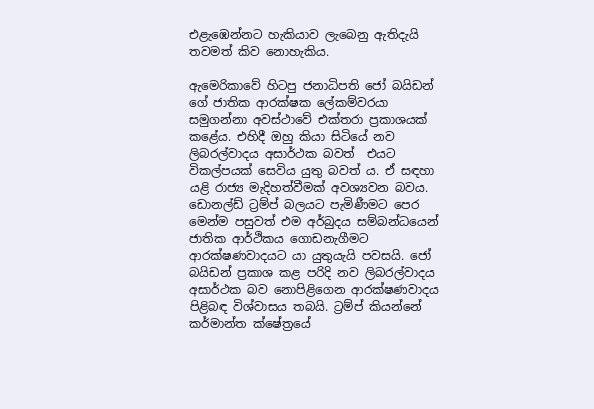එළැඹෙන්නට හැකියාව ලැබෙනු ඇතිදැයි තවමත් කිව නොහැකිය.

ඇමෙරිකාවේ හිටපු ජනාධිපති ජෝ බයිඩන් ගේ ජාතික ආරක්ෂක ලේකම්වරයා සමුගන්නා අවස්ථාවේ එක්තරා ප්‍රකාශයක් කළේය. එහිදී ඔහු කියා සිටියේ නව ලිබරල්වාදය අසාර්ථක බවත්  එයට විකල්පයක් සෙවිය යුතු බවත් ය. ඒ සඳහා යළි රාජ්‍ය මැදිහත්වීමක් අවශ්‍යවන බවය. ඩොනල්ඩ් ට්‍රම්ප් බලයට පැමිණීමට පෙර මෙන්ම පසුවත් එම අර්බුදය සම්බන්ධයෙන් ජාතික ආර්ථිකය ගොඩනැගීමට ආරක්ෂණවාදයට යා යුතුයැයි පවසයි. ජෝ බයිඩන් ප්‍රකාශ කළ පරිදි නව ලිබරල්වාදය අසාර්ථක බව නොපිළිගෙන ආරක්ෂණවාදය පිළිබඳ විශ්වාසය තබයි. ට්‍රම්ප් කියන්නේ කර්මාන්ත ක්ෂේත්‍රයේ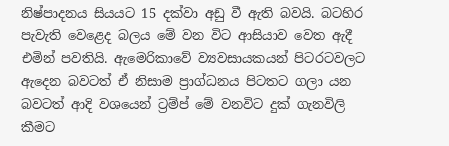නිෂ්පාදනය සියයට 15 දක්වා අඩු වී ඇති බවයි. බටහිර පැවැති වෙළෙද බලය මේ වන විට ආසියාව වෙත ඇදී එමින් පවතියි. ඇමෙරිකාවේ ව්‍යවසායකයන් පිටරටවලට ඇදෙන බවටත් ඒ නිසාම ප්‍රාග්ධනය පිටතට ගලා යන බවටත් ආදි වශයෙන් ට්‍රම්ප් මේ වනවිට දුක් ගැනවිලි කීමට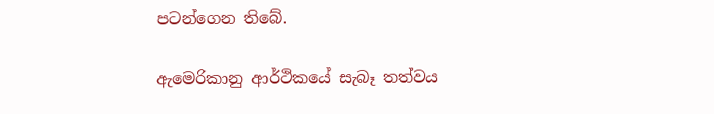පටන්ගෙන තිබේ.

ඇමෙරිකානු ආර්ථිකයේ සැබෑ තත්වය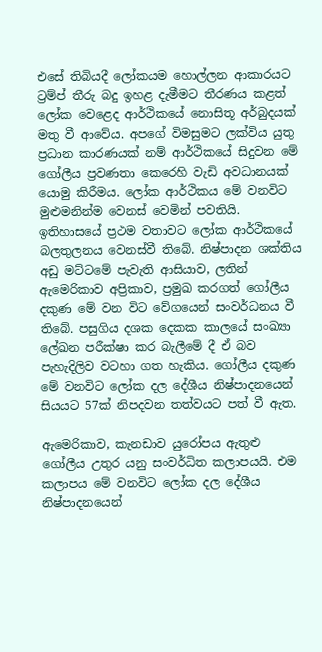එසේ තිබියදී ලෝකයම හොල්ලන ආකාරයට ට්‍රම්ප් තීරු බදු ඉහළ දැමීමට තීරණය කළත් ලෝක වෙළෙද ආර්ථිකයේ නොසිතූ අර්බුදයක් මතු වී ආවේය. අපගේ විමසුමට ලක්විය යුතු ප්‍රධාන කාරණයක් නම් ආර්ථිකයේ සිදුවන මේ ගෝලීය ප්‍රවණතා කෙරෙහි වැඩි අවධානයක් යොමු කිරීමය. ලෝක ආර්ථිකය මේ වනවිට මුළුමනින්ම වෙනස් වෙමින් පවතියි. ඉතිහාසයේ ප්‍රථම වතාවට ලෝක ආර්ථිකයේ බලතුලනය වෙනස්වී තිබේ. නිෂ්පාදන ශක්තිය අඩු මට්ටමේ පැවැති ආසියාව, ලතින් ඇමෙරිකාව අප්‍රිකාව, ප්‍රමුඛ කරගත් ගෝලීය දකුණ මේ වන විට වේගයෙන් සංවර්ධනය වී තිබේ. පසුගිය දශක දෙකක කාලයේ සංඛ්‍යා ලේඛන පරීක්ෂා කර බැලීමේ දී ඒ බව පැහැදිලිව වටහා ගත හැකිය. ගෝලීය දකුණ මේ වනවිට ලෝක දල දේශීය නිෂ්පාදනයෙන් සියයට 57ක් නිපදවන තත්වයට පත් වී ඇත.

ඇමෙරිකාව, කැනඩාව යුරෝපය ඇතුළු ගෝලීය උතුර යනු සංවර්ධිත කලාපයයි. එම කලාපය මේ වනවිට ලෝක දල දේශීය නිෂ්පාදනයෙන්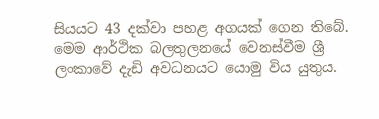සියයට 43 දක්වා පහළ අගයක් ගෙන තිබේ. මෙම ආර්ථික බලතුලනයේ වෙනස්වීම ශ්‍රී ලංකාවේ දැඩි අවධනයට යොමු විය යුතුය.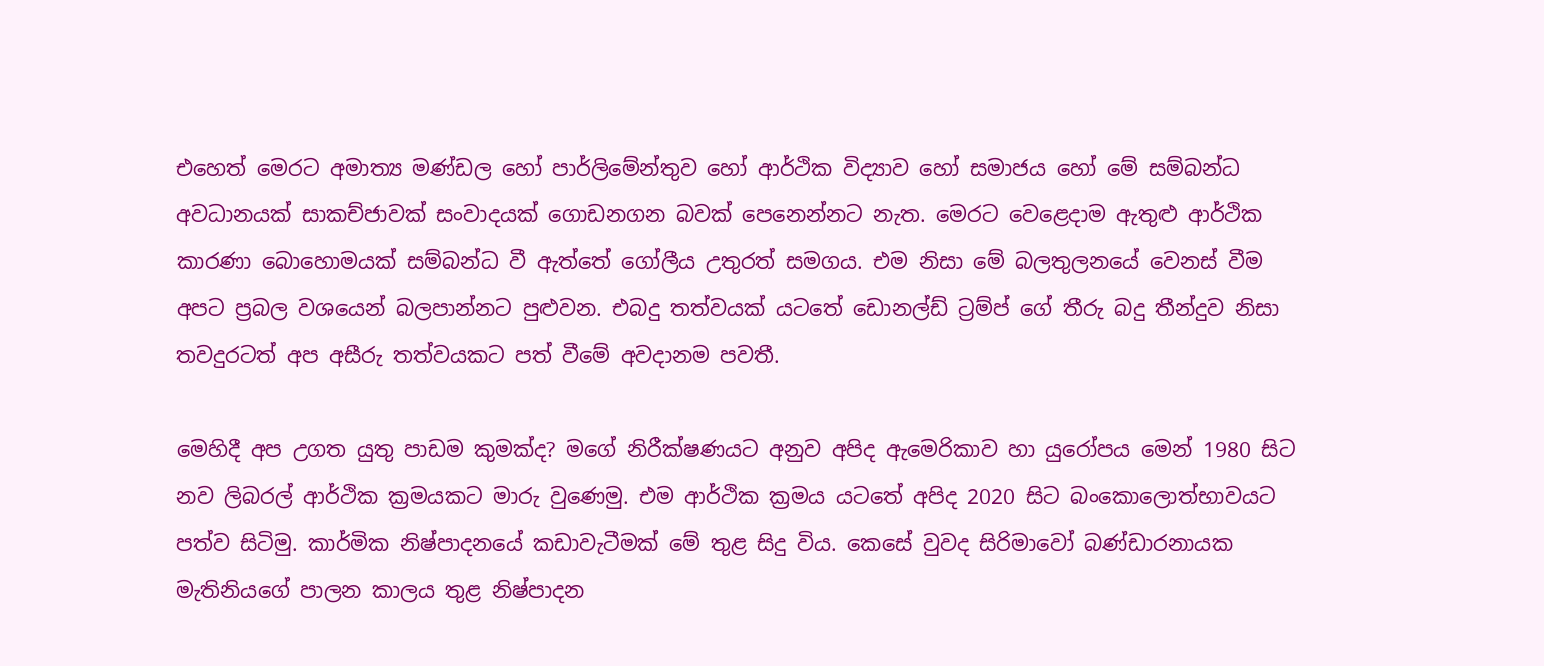එහෙත් මෙරට අමාත්‍ය මණ්ඩල හෝ පාර්ලිමේන්තුව හෝ ආර්ථික විද්‍යාව හෝ සමාජය හෝ මේ සම්බන්ධ අවධානයක් සාකච්ජාවක් සංවාදයක් ගොඩනගන බවක් පෙනෙන්නට නැත. මෙරට වෙළෙදාම ඇතුළු ආර්ථික කාරණා බොහොමයක් සම්බන්ධ වී ඇත්තේ ගෝලීය උතුරත් සමගය. එම නිසා මේ බලතුලනයේ වෙනස් වීම අපට ප්‍රබල වශයෙන් බලපාන්නට පුළුවන. එබදු තත්වයක් යටතේ ඩොනල්ඩ් ට්‍රම්ප් ගේ තීරු බදු තීන්දුව නිසා තවදුරටත් අප අසීරු තත්වයකට පත් වීමේ අවදානම පවතී.

මෙහිදී අප උගත යුතු පාඩම කුමක්ද? මගේ නිරීක්ෂණයට අනුව අපිද ඇමෙරිකාව හා යුරෝපය මෙන් 1980 සිට නව ලිබරල් ආර්ථික ක්‍රමයකට මාරු වුණෙමු. එම ආර්ථික ක්‍රමය යටතේ අපිද 2020 සිට බංකොලොත්භාවයට පත්ව සිටිමු. කාර්මික නිෂ්පාදනයේ කඩාවැටීමක් මේ තුළ සිදු විය. කෙසේ වුවද සිරිමාවෝ බණ්ඩාරනායක මැතිනියගේ පාලන කාලය තුළ නිෂ්පාදන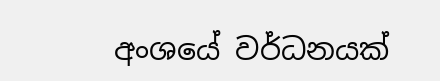අංශයේ වර්ධනයක්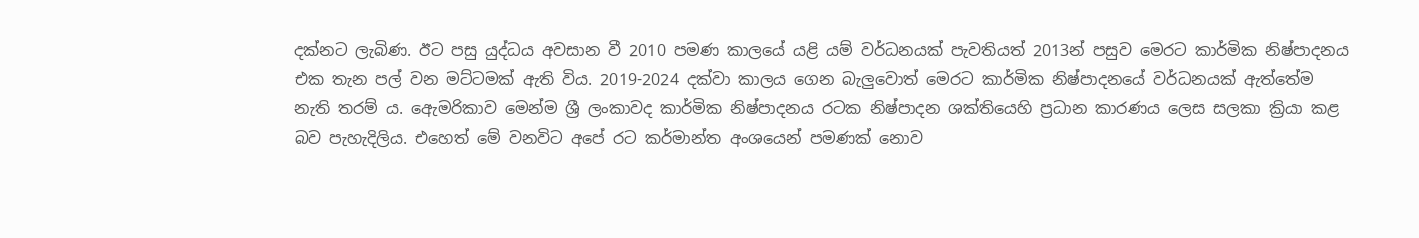දක්නට ලැබිණ. ඊට පසු යුද්ධය අවසාන වී 2010 පමණ කාලයේ යළි යම් වර්ධනයක් පැවතියත් 2013න් පසුව මෙරට කාර්මික නිෂ්පාදනය එක තැන පල් වන මට්ටමක් ඇති විය. 2019-2024 දක්වා කාලය ගෙන බැලු‍වොත් මෙරට කාර්මික නිෂ්පාදනයේ වර්ධනයක් ඇත්තේම නැති තරම් ය. ඇෙමරිකාව මෙන්ම ශ්‍රී ලංකාවද කාර්මික නිෂ්පාදනය රටක නිෂ්පාදන ශක්තියෙහි ප්‍රධාන කාරණය ලෙස සලකා ක්‍රියා කළ බව පැහැදිලිය. එහෙත් මේ වනවිට අපේ රට කර්මාන්ත අංශයෙන් පමණක් නොව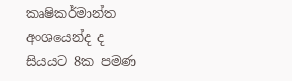කෘෂිකර්මාන්ත අංශයෙන්ද ද සියයට 8ක පමණ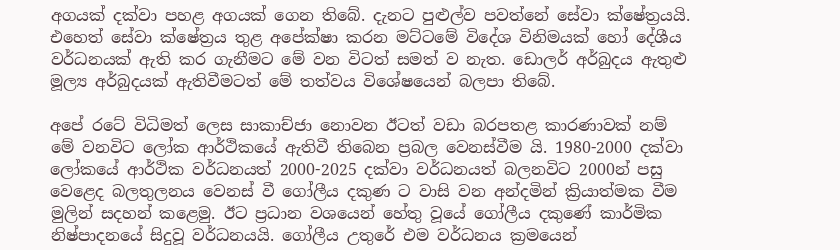අගයක් දක්වා පහළ අගයක් ගෙන තිබේ. දැනට පුළුල්ව පවත්නේ සේවා ක්ෂේත්‍රයයි. එහෙත් සේවා ක්ෂේත්‍රය තුළ අපේක්ෂා කරන මට්ටමේ විදේශ විනිමයක් හෝ දේශීය වර්ධනයක් ඇති කර ගැනීමට මේ වන විටත් සමත් ව නැත. ඩොලර් අර්බුදය ඇතුළු මූල්‍ය අර්බුදයක් ඇතිවීමටත් මේ තත්වය විශේෂයෙන් බලපා තිබේ.

අපේ රටේ විධිමත් ලෙස සාකාච්ජා නොවන ඊටත් වඩා බරපතළ කාරණාවක් නම් මේ වනවිට ලෝක ආර්ථිකයේ ඇතිවී තිබෙන ප්‍රබල වෙනස්වීම යි. 1980-2000 දක්වා ලෝකයේ ආර්ථික වර්ධනයත් 2000-2025 දක්වා වර්ධනයත් බලනවිට 2000න් පසු වෙළෙද බලතුලනය වෙනස් වී ගෝලීය දකුණ ට වාසි වන අන්දමින් ක්‍රියාත්මක වීම මුලින් සදහන් කළෙමු. ඊට ප්‍රධාන වශයෙන් හේතු වූයේ ගෝලීය දකුණේ කාර්මික නිෂ්පාදනයේ සිදුවූ වර්ධනයයි. ගෝලීය උතුරේ එම වර්ධනය ක්‍රමයෙන්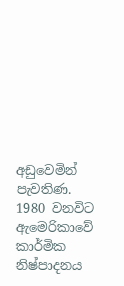අඩුවෙමින් පැවතිණ. 1980 වනවිට ඇමෙරිකාවේ කාර්මික නිෂ්පාදනය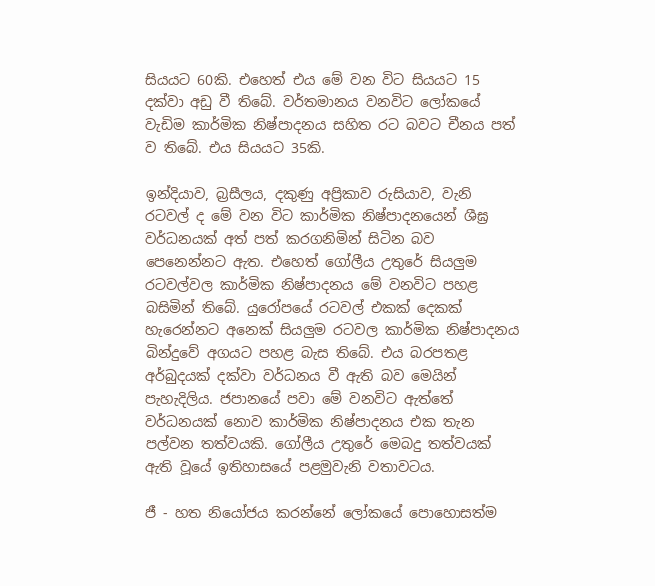සියයට 60කි. එහෙත් එය මේ වන විට සියයට 15 දක්වා අඩු වී තිබේ. වර්තමානය වනවිට ලෝකයේ වැඩිම කාර්මික නිෂ්පාදනය සහිත රට බවට චීනය පත් ව තිබේ. එය සියයට 35කි.

ඉන්දියාව, බ්‍රසීලය, දකුණු අප්‍රිකාව රුසියාව, වැනි රටවල් ද මේ වන විට කාර්මික නිෂ්පාදනයෙන් ශීඝ්‍ර වර්ධනයක් අත් පත් කරගනිමින් සිටින බව පෙනෙන්නට ඇත. එහෙත් ගෝලීය උතුරේ සියලු‍ම රටවල්වල කාර්මික නිෂ්පාදනය මේ වනවිට පහළ බසිමින් තිබේ. යුරෝපයේ රටවල් එකක් දෙකක් හැරෙන්නට අනෙක් සියලු‍ම රටවල කාර්මික නිෂ්පාදනය බින්දුවේ අගයට පහළ බැස තිබේ. එය බරපතළ අර්බුදයක් දක්වා වර්ධනය වී ඇති බව මෙයින් පැහැදිලිය. ජපානයේ පවා මේ වනවිට ඇත්තේ වර්ධනයක් නොව කාර්මික නිෂ්පාදනය එක තැන පල්වන තත්වයකි. ගෝලීය උතුරේ මෙබදු තත්වයක් ඇති වූයේ ඉතිහාසයේ පළමුවැනි වතාවටය.

ජී - හත නියෝජය කරන්නේ ලෝකයේ පොහොසත්ම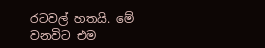රටවල් හතයි. මේ වනවිට එම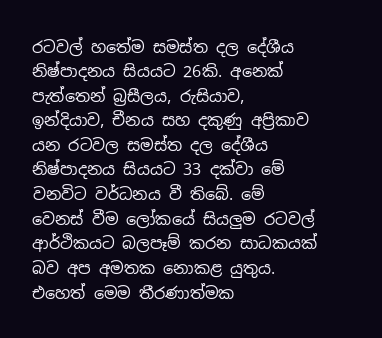රටවල් හතේම සමස්ත දල දේශීය නිෂ්පාදනය සියයට 26කි. අනෙක් පැත්තෙන් බ්‍රසීලය, රුසියාව, ඉන්දියාව, චීනය සහ දකුණු අප්‍රිකාව යන රටවල සමස්ත දල දේශීය නිෂ්පාදනය සියයට 33 දක්වා මේ වනවිට වර්ධනය වී තිබේ. මේ වෙනස් වීම ලෝකයේ සියලු‍ම රටවල් ආර්ථිකයට බලපෑම් කරන සාධකයක් බව අප අමතක නොකළ යුතුය. එහෙත් මෙම තීරණාත්මක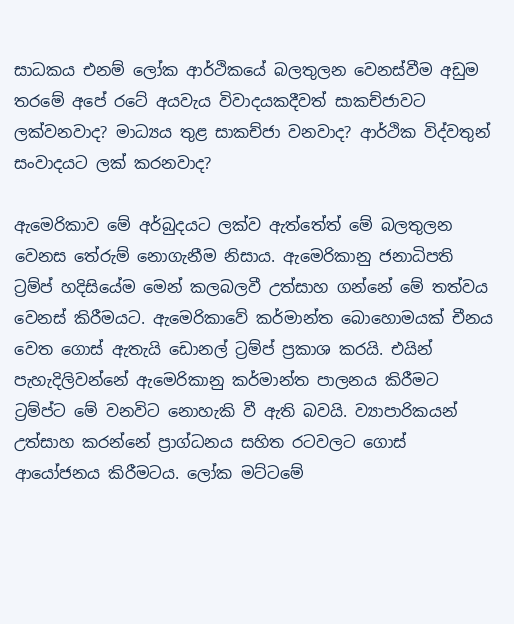සාධකය එනම් ලෝක ආර්ථිකයේ බලතුලන වෙනස්වීම අඩුම තරමේ අපේ රටේ අයවැය විවාදයකදීවත් සාකච්ජාවට ලක්වනවාද? මාධ්‍යය තුළ සාකච්ජා වනවාද? ආර්ථික විද්වතුන් සංවාදයට ලක් කරනවාද?

ඇමෙරිකාව මේ අර්බුදයට ලක්ව ඇත්තේත් මේ බලතුලන වෙනස තේරුම් නොගැනීම නිසාය. ඇමෙරිකානු ජනාධිපති ට්‍රම්ප් හදිසියේම මෙන් කලබලවී උත්සාහ ගන්නේ මේ තත්වය වෙනස් කිරීමයට. ඇමෙරිකාවේ කර්මාන්ත බොහොමයක් චීනය වෙත ගොස් ඇතැයි ඩොනල් ට්‍රම්ප් ප්‍රකාශ කරයි. එයින් පැහැදිලිවන්නේ ඇමෙරිකානු කර්මාන්ත පාලනය කිරීමට ට්‍රම්ප්ට මේ වනවිට නොහැකි වී ඇති බවයි. ව්‍යාපාරිකයන් උත්සාහ කරන්නේ ප්‍රාග්ධනය සහිත රටවලට ගොස් ආයෝජනය කිරීමටය. ලෝක මට්ටමේ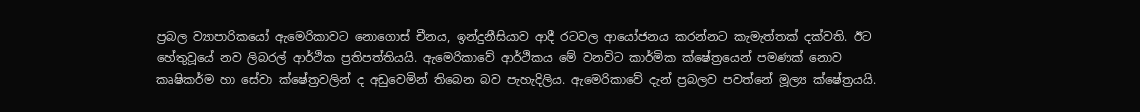ප්‍රබල ව්‍යාපාරිකයෝ ඇමෙරිකාවට නොගොස් චීනය, ඉන්දුනීසියාව ආදී රටවල ආයෝජනය කරන්නට කැමැත්තක් දක්වති. ඊට හේතුවූයේ නව ලිබරල් ආර්ථික ප්‍රතිපත්තියයි. ඇමෙරිකාවේ ආර්ථිකය මේ වනවිට කාර්මික ක්ෂේත්‍ර‍යෙන් පමණක් නොව කෘෂිකර්ම හා සේවා ක්ෂේත්‍රවලින් ද අඩුවෙමින් තිබෙන බව පැහැදිලිය. ඇමෙරිකාවේ දැන් ප්‍රබලව පවත්නේ මූල්‍ය ක්ෂේත්‍රයයි.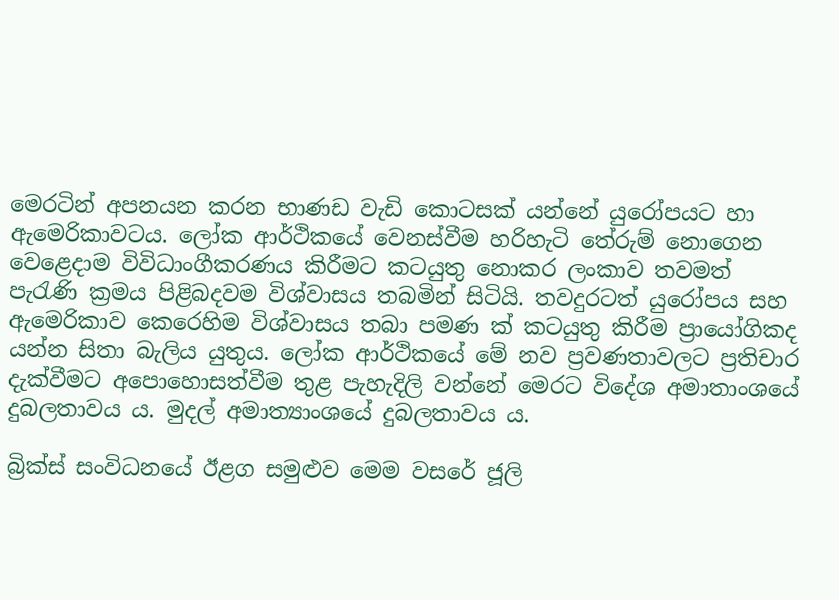මෙරටින් අපනයන කරන භාණඩ වැඩි කොටසක් යන්නේ යුරෝපයට හා ඇමෙරිකාවටය. ලෝක ආර්ථිකයේ වෙනස්වීම හරිහැටි තේරුම් නොගෙන වෙළෙදාම විවිධාංගීකරණය කිරීමට කටයුතු නොකර ලංකාව තවමත් පැරැණි ක්‍රමය පිළිබදවම විශ්වාසය තබමින් සිටියි. තවදුරටත් යුරෝපය සහ ඇමෙරිකාව කෙරෙහිම විශ්වාසය තබා පමණ ක් කටයුතු කිරීම ප්‍රායෝගිකද යන්න සිතා බැලිය යුතුය. ලෝක ආර්ථිකයේ මේ නව ප්‍රවණතාවලට ප්‍රතිචාර දැක්වීමට අපොහොසත්වීම තුළ පැහැදිලි වන්නේ මෙරට විදේශ අමාතාංශයේ දුබලතාවය ය. මුදල් අමාත්‍යාංශයේ දුබලතාවය ය.

බ්‍රික්ස් සංවිධනයේ ඊළග සමුළුව මෙම වසරේ ජූලි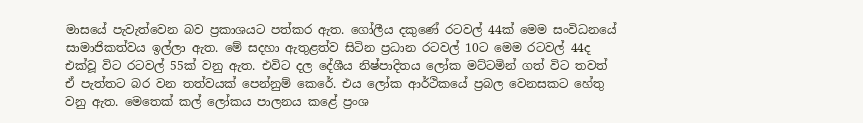මාසයේ පැවැත්වෙන බව ප්‍රකාශයට පත්කර ඇත. ගෝලීය දකුණේ රටවල් 44ක් මෙම සංවිධනයේ සාමාජිකත්වය ඉල්ලා ඇත. මේ සදහා ඇතුළත්ව සිටින ප්‍රධාන රටවල් 10ට මෙම රටවල් 44ද එක්වූ විට රටවල් 55ක් වනු ඇත. එවිට දල දේශීය නිෂ්පාදිතය ලෝක මට්ටමින් ගත් විට තවත් ඒ පැත්තට බර වන තත්වයක් පෙන්නුම් කෙරේ. එය ලෝක ආර්ථිකයේ ප්‍රබල වෙනසකට හේතු වනු ඇත. මෙතෙක් කල් ලෝකය පාලනය කළේ ප්‍රංශ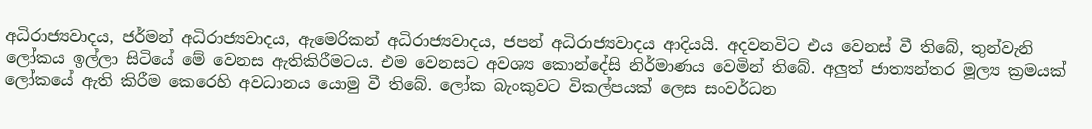අධිරාජ්‍යවාදය, ජර්මන් අධිරාජ්‍යවාදය, ඇමෙරිකන් අධිරාජ්‍යවාදය, ජපන් අධිරාජ්‍යවාදය ආදියයි. අදවනවිට එය වෙනස් වී තිබේ, තුන්වැනි ලෝකය ඉල්ලා සිටියේ මේ වෙනස ඇතිකිරීමටය. එම වෙනසට අවශ්‍ය කොන්දේසි නිර්මාණය වෙමින් තිබේ. අලු‍ත් ජාත්‍යන්තර මූල්‍ය ක්‍රමයක් ලෝකයේ ඇති කිරීම කෙරෙහි අවධානය යොමු වී තිබේ. ලෝක බැංකුවට විකල්පයක් ලෙස සංවර්ධන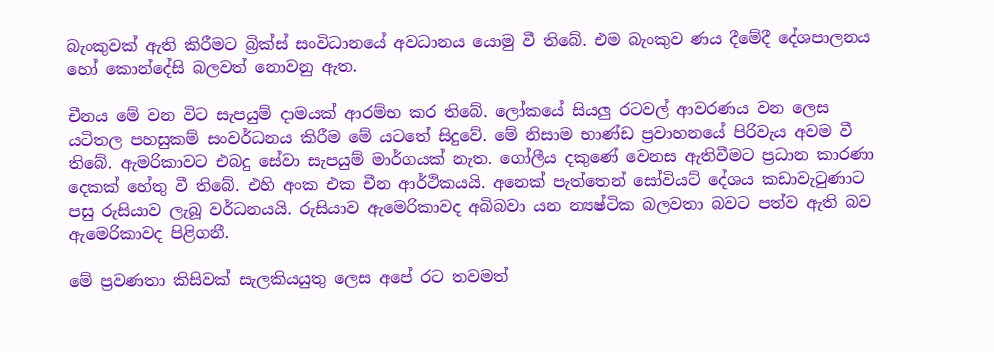බැංකුවක් ඇති කිරීමට බ්‍රික්ස් සංවිධානයේ අවධානය යොමු වී තිබේ. එම බැංකුව ණය දීමේදී දේශපාලනය හෝ කොන්දේසි බලවත් නොවනු ඇත.

චීනය මේ වන විට සැපයුම් දාමයක් ආරම්භ කර තිබේ. ලෝකයේ සියලු‍ රටවල් ආවරණය වන ලෙස යටිතල පහසුකම් සංවර්ධනය කිරීම මේ යටතේ සිදුවේ. මේ නිසාම භාණ්ඩ ප්‍රවාහනයේ පිරිවැය අවම වී තිබේ. ඇමරිකාවට එබදු සේවා සැපයුම් මාර්ගයක් නැත. ගෝලීය දකුණේ වෙනස ඇතිවීමට ප්‍රධාන කාරණා දෙකක් හේතු වී තිබේ. එහි අංක එක චීන ආර්ථිකයයි. අනෙක් පැත්තෙන් සෝවියට් දේශය කඩාවැටුණාට පසු රුසියාව ලැබූ වර්ධනයයි. රුසියාව ඇමෙරිකාවද අබිබවා යන න්‍යෂ්ටික බලවතා බවට පත්ව ඇති බව ඇමෙරිකාවද පිළිගනී.

මේ ප්‍රවණතා කිසිවක් සැලකියයුතු ලෙස අපේ රට තවමත්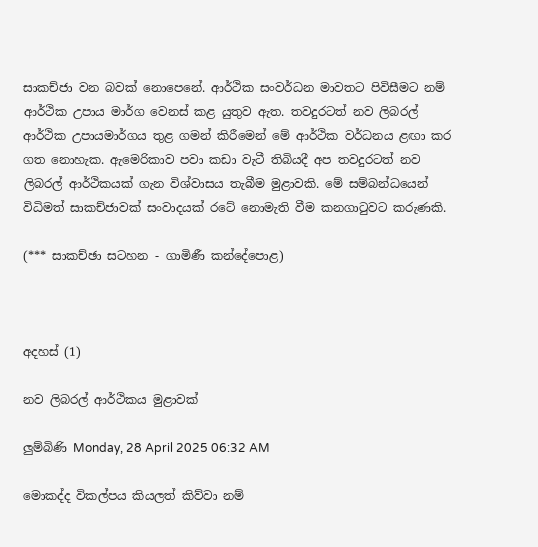සාකච්ජා වන බවක් නොපෙනේ. ආර්ථික සංවර්ධන මාවතට පිවිසීමට නම් ආර්ථික උපාය මාර්ග වෙනස් කළ යුතුව ඇත. තවදුරටත් නව ලිබරල් ආර්ථික උපායමාර්ගය තුළ ගමන් කිරීමෙන් මේ ආර්ථික වර්ධනය ළඟා කර ගත නොහැක. ඇමෙරිකාව පවා කඩා වැටී තිබියදී අප තවදුරටත් නව ලිබරල් ආර්ථිකයක් ගැන විශ්වාසය තැබීම මුළාවකි. මේ සම්බන්ධයෙන් විධිමත් සාකච්ජාවක් සංවාදයක් රටේ නොමැති වීම කනගාටුවට කරුණකි.

(*** සාකච්ඡා සටහන - ගාමිණී කන්දේපොළ)



අදහස් (1)

නව ලිබරල් ආර්ථිකය මුළාවක්

ලුම්බිණි Monday, 28 April 2025 06:32 AM

මොකද්ද විකල්පය කියලත් කිව්වා නම්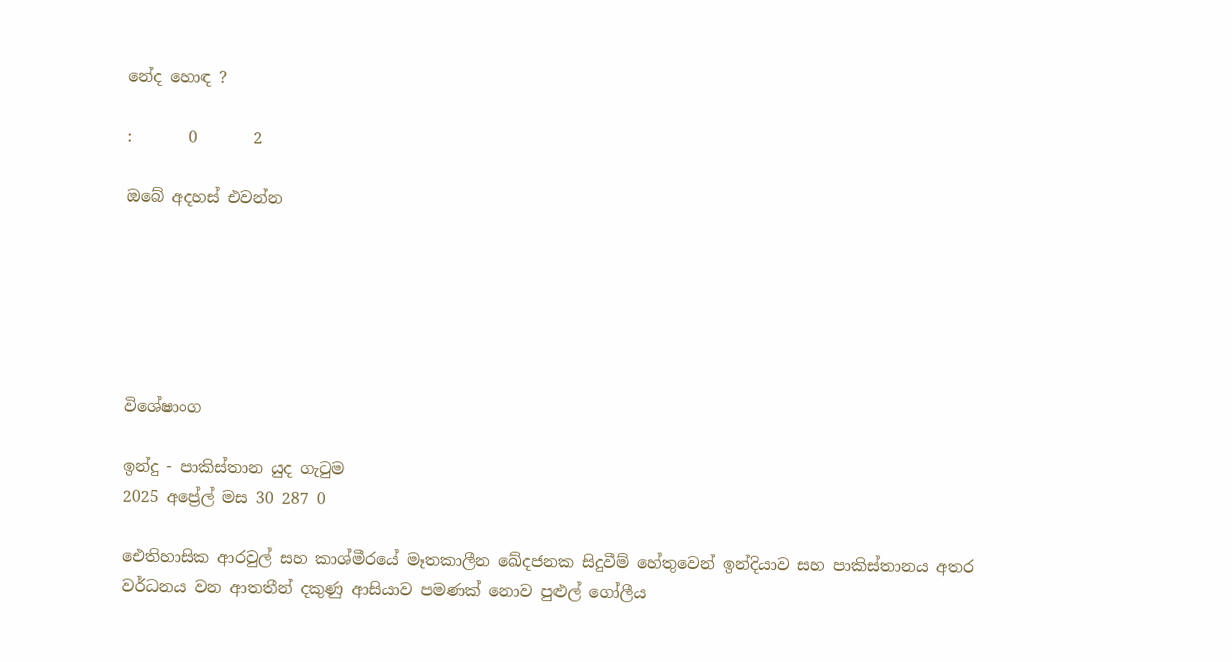නේද හොඳ ?

:       0       2

ඔබේ අදහස් එවන්න






විශේෂාංග

ඉන්දු - පාකිස්තාන යුද ගැටුම
2025 අප්‍රේල් මස 30 287 0

ඓතිහාසික ආරවුල් සහ කාශ්මීරයේ මෑතකාලීන ඛේදජනක සිදුවීම් හේතුවෙන් ඉන්දියාව සහ පාකිස්තානය අතර වර්ධනය වන ආතතීන් දකුණු ආසියාව පමණක් නොව පුළුල් ගෝලීය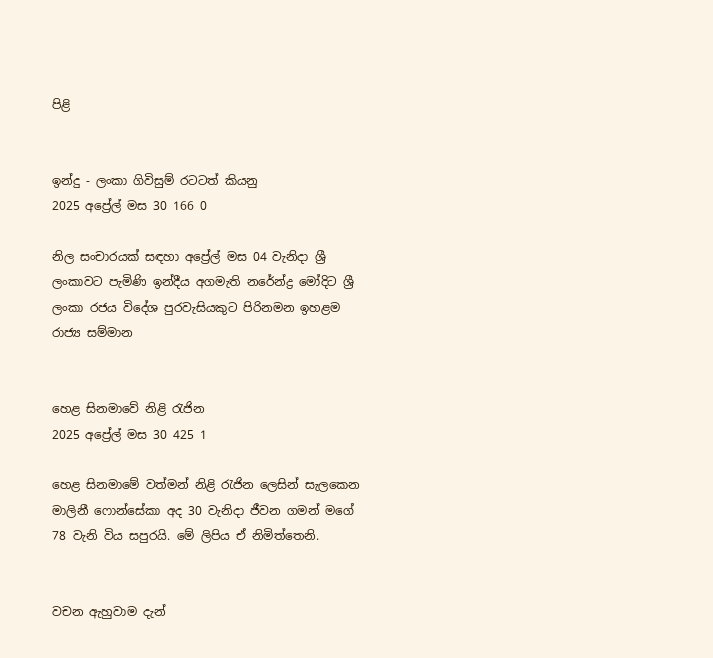පිළි


ඉන්දු - ලංකා ගිවිසුම් රටටත් කියනු
2025 අප්‍රේල් මස 30 166 0

නිල සංචාරයක් සඳහා අප්‍රේල් මස 04 වැනිදා ශ්‍රී ලංකාවට පැමිණි ඉන්දීය අගමැති නරේන්ද්‍ර මෝදිට ශ්‍රී ලංකා රජය විදේශ පුරවැසියකුට පිරිනමන ඉහළම රාජ්‍ය සම්මාන


හෙළ සිනමාවේ නිළි රැජින
2025 අප්‍රේල් මස 30 425 1

හෙළ සිනමාමේ වත්මන් නිළි රැජින ලෙසින් සැලකෙන මාලිනී ෆොන්සේකා අද 30 වැනිදා ජීවන ගමන් මගේ 78 වැනි විය සපුරයි. මේ ලිපිය ඒ නිමිත්තෙනි.


වචන ඇහුවාම දැන්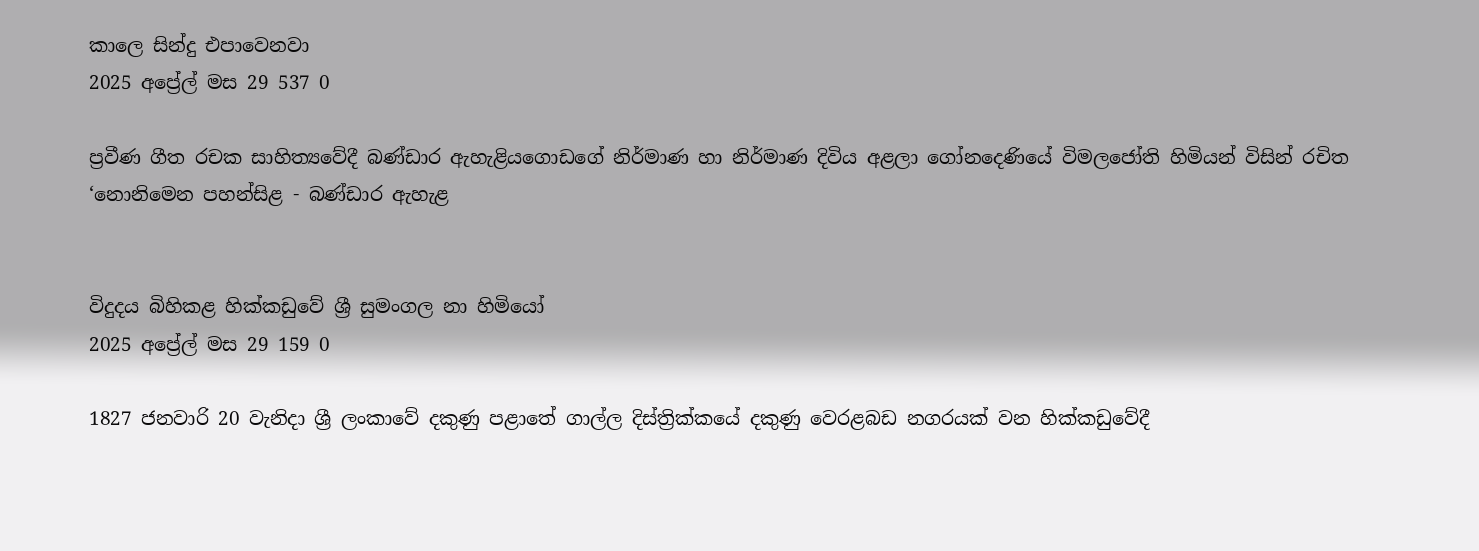කාලෙ සින්දු එපාවෙනවා
2025 අප්‍රේල් මස 29 537 0

ප්‍රවීණ ගීත රචක සාහිත්‍යවේදී බණ්ඩාර ඇහැළියගොඩගේ නිර්මාණ හා නිර්මාණ දිවිය අළලා ගෝනදෙණියේ විමලජෝති හිමියන් විසින් රචිත ‘නොනිමෙන පහන්සිළ - බණ්ඩාර ඇහැළ


විදුදය බිහිකළ හික්කඩුවේ ශ්‍රී සුමංගල නා හිමියෝ
2025 අප්‍රේල් මස 29 159 0

1827 ජනවාරි 20 වැනිදා ශ්‍රී ලංකාවේ දකුණු පළාතේ ගාල්ල දිස්ත්‍රික්කයේ දකුණු වෙරළබඩ නගරයක් වන හික්කඩුවේදී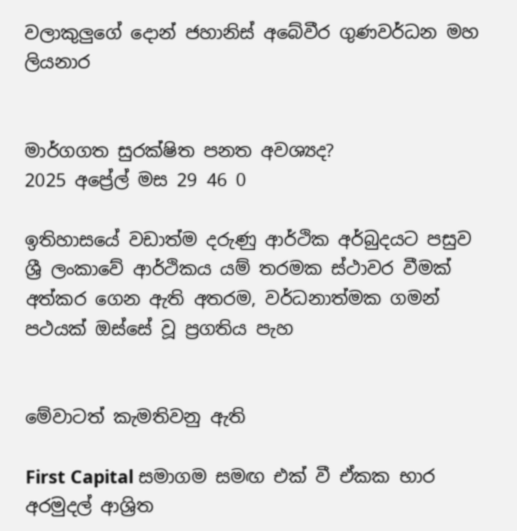වලාකුලුගේ දොන් ජහානිස් අබේවීර ගුණවර්ධන මහ ලියනාර


මාර්ගගත සුරක්ෂිත පනත අවශ්‍යද?
2025 අප්‍රේල් මස 29 46 0

ඉතිහාසයේ වඩාත්ම දරුණු ආර්ථික අර්බුදයට පසුව ශ්‍රී ලංකාවේ ආර්ථිකය යම් තරමක ස්ථාවර වීමක් අත්කර ගෙන ඇති අතරම, වර්ධනාත්මක ගමන් පථයක් ඔස්සේ වූ ප්‍රගතිය පැහ


මේවාටත් කැමතිවනු ඇති

First Capital සමාගම සමඟ එක් වී ඒකක භාර අරමුදල් ආශ්‍රිත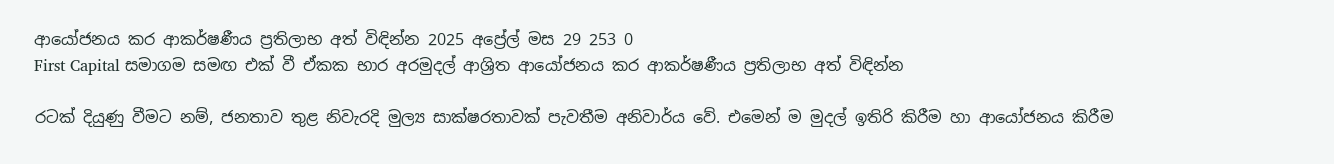ආයෝජනය කර ආකර්ෂණීය ප්‍රතිලාභ අත් විඳින්න 2025 අප්‍රේල් මස 29 253 0
First Capital සමාගම සමඟ එක් වී ඒකක භාර අරමුදල් ආශ්‍රිත ආයෝජනය කර ආකර්ෂණීය ප්‍රතිලාභ අත් විඳින්න

රටක් දියුණු වීමට නම්, ජනතාව තුළ නිවැරදි මුල්‍ය සාක්ෂරතාවක් පැවතීම අනිවාර්ය වේ. එමෙන් ම මුදල් ඉතිරි කිරීම හා ආයෝජනය කිරීම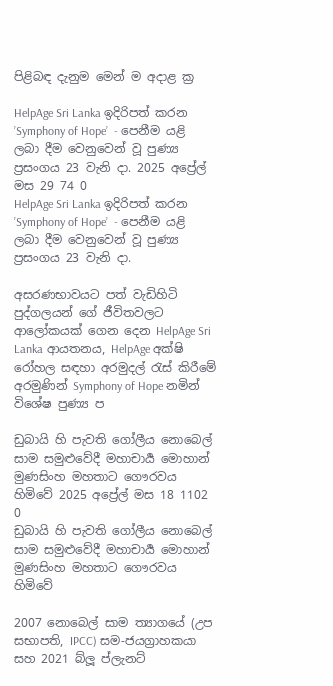පිළිබඳ දැනුම මෙන් ම අදාළ ක්‍ර

HelpAge Sri Lanka ඉදිරිපත් කරන ’Symphony of Hope’  - පෙනීම යළි ලබා දීම වෙනුවෙන් වූ පුණ්‍ය ප්‍රසංගය 23 වැනි දා. 2025 අප්‍රේල් මස 29 74 0
HelpAge Sri Lanka ඉදිරිපත් කරන ’Symphony of Hope’  - පෙනීම යළි ලබා දීම වෙනුවෙන් වූ පුණ්‍ය ප්‍රසංගය 23 වැනි දා.

අසරණභාවයට පත් වැඩිහිටි පුද්ගලයන් ගේ ජීවිතවලට ආලෝකයක් ගෙන දෙන HelpAge Sri Lanka ආයතනය, HelpAge අක්ෂි රෝහල සඳහා අරමුදල් රැස් කිරීමේ අරමුණින් Symphony of Hope නමින් විශේෂ පුණ්‍ය ප

ඩුබායි හි පැවති ගෝලීය නොබෙල් සාම සමුළුවේදී මහාචාර්‍ය මොහාන් මුණසිංහ මහතාට ගෞරවය හිමිවේ 2025 අප්‍රේල් මස 18 1102 0
ඩුබායි හි පැවති ගෝලීය නොබෙල් සාම සමුළුවේදී මහාචාර්‍ය මොහාන් මුණසිංහ මහතාට ගෞරවය හිමිවේ

2007 නොබෙල් සාම ත්‍යාගයේ (උප සභාපති, IPCC) සම-ජයග්‍රාහකයා සහ 2021 බ්ලූ ප්ලැනට්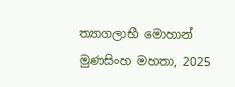ත්‍යාගලාභී මොහාන් මුණසිංහ මහතා, 2025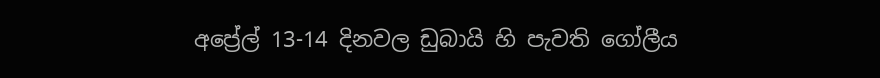අප්‍රේල් 13-14 දිනවල ඩුබායි හි පැවති ගෝලීය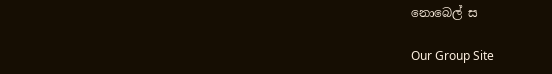නොබෙල් ස

Our Group Site